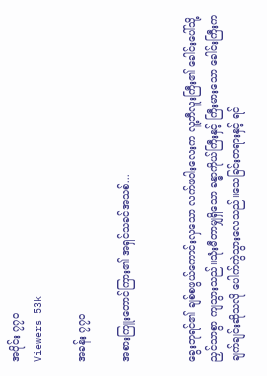အပိုင်း ၇၇၀
Viewers 53k

အခန်း ၇၇၀

အစားကြူးတောင်ကြား၏ အရှင်သခင်အသစ်...


ခွေးဘုရင်၏ ချစ်စဖွယ်ကောင်းလှသော လက်ဖဝါးလေးက လူ့ဘီလူးကြီး၏ ခေါင်းပေါ်သို့ ညှင်သာစွာ ကျသွားသည်။သုံးမီတာမျှရှိသော ခန္ဓာကိုယ်ကြီးနှင့် ကြီးမားသော ခေါင်းကြီးက ချက်ချင်းဆိုသလို ပေါက်ကွဲသွားလေသည်။သေခြင်းတရားနှင့် ရင်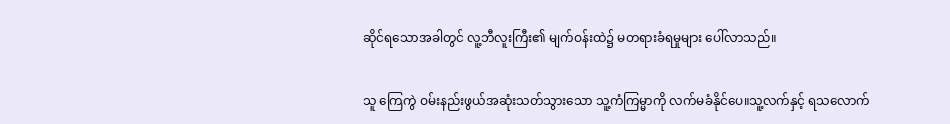ဆိုင်ရသောအခါတွင် လူ့ဘီလူးကြီး၏ မျက်ဝန်းထဲ၌ မတရားခံရမှုများ ပေါ်လာသည်။


သူ ကြေကွဲ ဝမ်းနည်းဖွယ်အဆုံးသတ်သွားသော သူ့ကံကြမ္မာကို လက်မခံနိုင်ပေ။သူ့လက်နှင့် ရသလောက်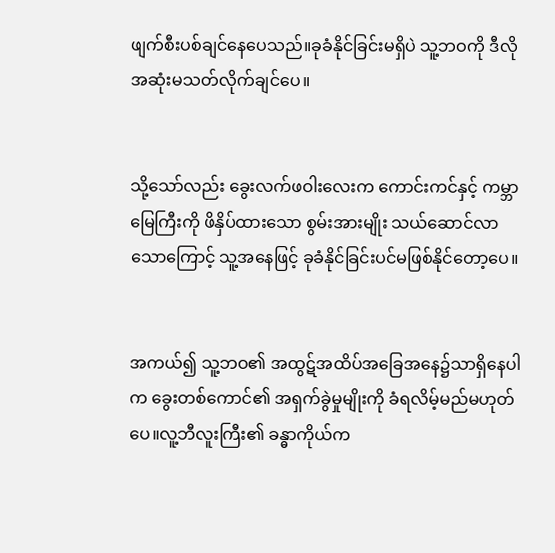ဖျက်စီးပစ်ချင်နေပေသည်။ခုခံနိုင်ခြင်းမရှိပဲ သူ့ဘဝကို ဒီလို အဆုံးမသတ်လိုက်ချင်ပေ။


သို့သော်လည်း ခွေးလက်ဖဝါးလေးက ကောင်းကင်နှင့် ကမ္ဘာမြေကြီးကို ဖိနှိပ်ထားသော စွမ်းအားမျိုး သယ်ဆောင်လာသောကြောင့် သူ့အနေဖြင့် ခုခံနိုင်ခြင်းပင်မဖြစ်နိုင်တော့ပေ။


အကယ်၍ သူ့ဘဝ၏ အထွဋ်အထိပ်အခြေအနေ၌သာရှိနေပါက ခွေးတစ်ကောင်၏ အရှက်ခွဲမှုမျိုးကို ခံရလိမ့်မည်မဟုတ်ပေ။လူ့ဘီလူးကြီး၏ ခန္ဓာကိုယ်က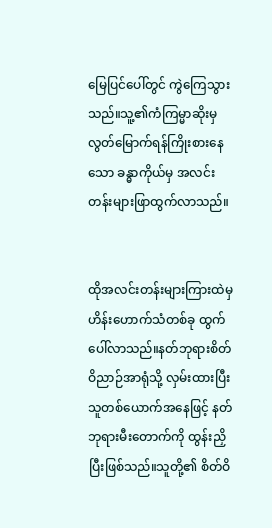မြေပြင်ပေါ်တွင် ကွဲကြေသွားသည်။သူ့၏ကံကြမ္မာဆိုးမှ လွတ်မြောက်ရန်ကြိုးစားနေသော ခန္ဓာကိုယ်မှ အလင်းတန်းများဖြာထွက်လာသည်။


ထိုအလင်းတန်းများကြားထဲမှ ဟိန်းဟောက်သံတစ်ခု ထွက်ပေါ်လာသည်။နတ်ဘုရားစိတ်ဝိညာဉ်အာရုံသို့ လှမ်းထားပြီး သူတစ်ယောက်အနေဖြင့် နတ်ဘုရားမီးတောက်ကို ထွန်းညှိပြီးဖြစ်သည်။သူတို့၏ စိတ်ဝိ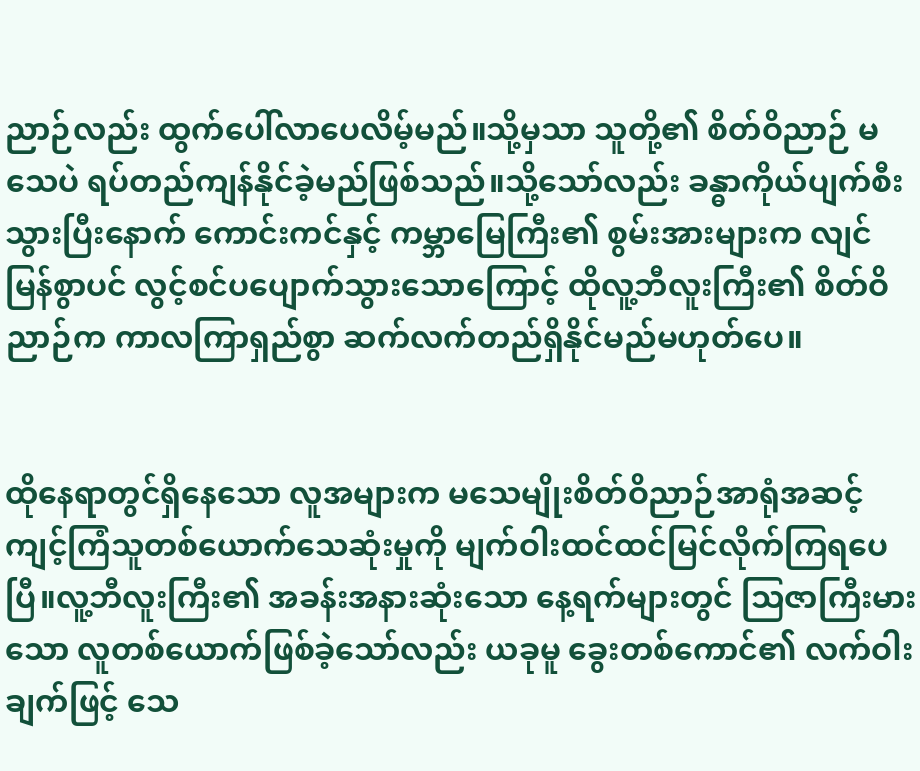ညာဉ်လည်း ထွက်ပေါ်လာပေလိမ့်မည်။သို့မှသာ သူတို့၏ စိတ်ဝိညာဉ် မသေပဲ ရပ်တည်ကျန်နိုင်ခဲ့မည်ဖြစ်သည်။သို့သော်လည်း ခန္ဓာကိုယ်ပျက်စီးသွားပြီးနောက် ကောင်းကင်နှင့် ကမ္ဘာမြေကြီး၏ စွမ်းအားများက လျင်မြန်စွာပင် လွင့်စင်ပပျောက်သွားသောကြောင့် ထိုလူ့ဘီလူးကြီး၏ စိတ်ဝိညာဉ်က ကာလကြာရှည်စွာ ဆက်လက်တည်ရှိနိုင်မည်မဟုတ်ပေ။


ထိုနေရာတွင်ရှိနေသော လူအများက မသေမျိုးစိတ်ဝိညာဉ်အာရုံအဆင့် ကျင့်ကြံသူတစ်ယောက်သေဆုံးမှုကို မျက်ဝါးထင်ထင်မြင်လိုက်ကြရပေပြီ။လူ့ဘီလူးကြီး၏ အခန်းအနားဆုံးသော နေ့ရက်များတွင် သြဇာကြီးမားသော လူတစ်ယောက်ဖြစ်ခဲ့သော်လည်း ယခုမူ ခွေးတစ်ကောင်၏ လက်ဝါးချက်ဖြင့် သေ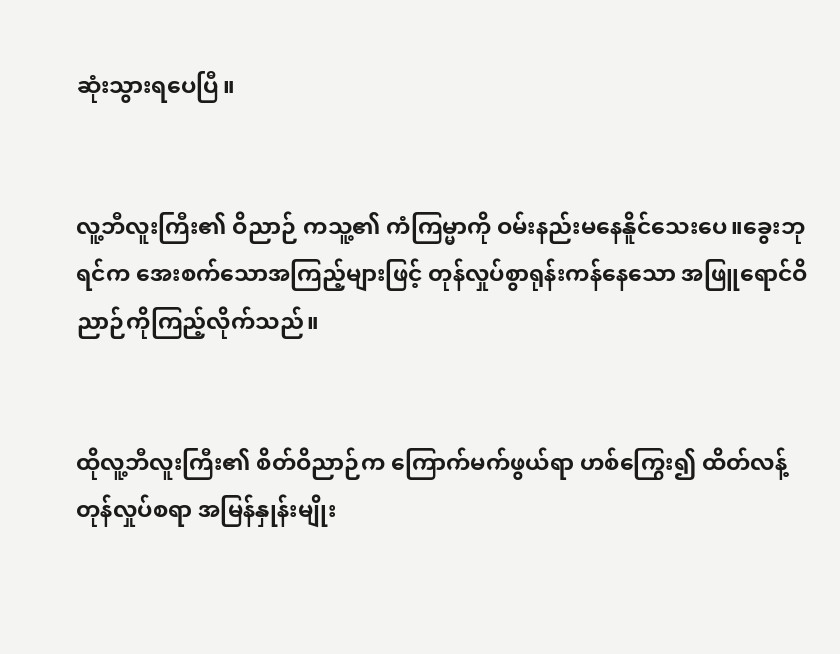ဆုံးသွားရပေပြီ။


လူ့ဘီလူးကြီး၏ ဝိညာဉ် ကသူ့၏ ကံကြမ္မာကို ဝမ်းနည်းမနေနိူင်သေးပေ။ခွေးဘုရင်က အေးစက်သောအကြည့်များဖြင့် တုန်လှုပ်စွာရုန်းကန်နေသော အဖြူရောင်ဝိညာဉ်ကိုကြည့်လိုက်သည်။


ထိုလူ့ဘီလူးကြီး၏ စိတ်ဝိညာဉ်က ကြောက်မက်ဖွယ်ရာ ဟစ်ကြွေး၍ ထိတ်လန့်တုန်လှုပ်စရာ အမြန်နှုန်းမျိုး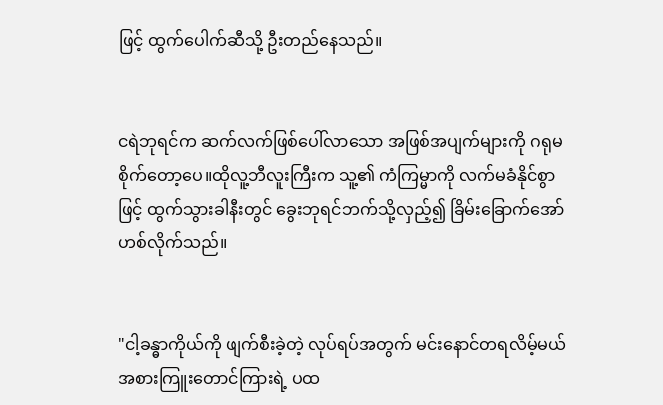ဖြင့် ထွက်ပေါက်ဆီသို့ ဦးတည်နေသည်။


ငရဲဘုရင်က ဆက်လက်ဖြစ်ပေါ်လာသော အဖြစ်အပျက်များကို ဂရုမစိုက်တော့ပေ။ထိုလူ့ဘီလူးကြီးက သူ့၏ ကံကြမ္မာကို လက်မခံနိုင်စွာဖြင့် ထွက်သွားခါနီးတွင် ခွေးဘုရင်ဘက်သို့လှည့်၍ ခြိမ်းခြောက်အော်ဟစ်လိုက်သည်။


"ငါ့ခန္ဓာကိုယ်ကို ဖျက်စီးခဲ့တဲ့ လုပ်ရပ်အတွက် မင်းနောင်တရလိမ့်မယ် အစားကြူးတောင်ကြားရဲ့ ပထ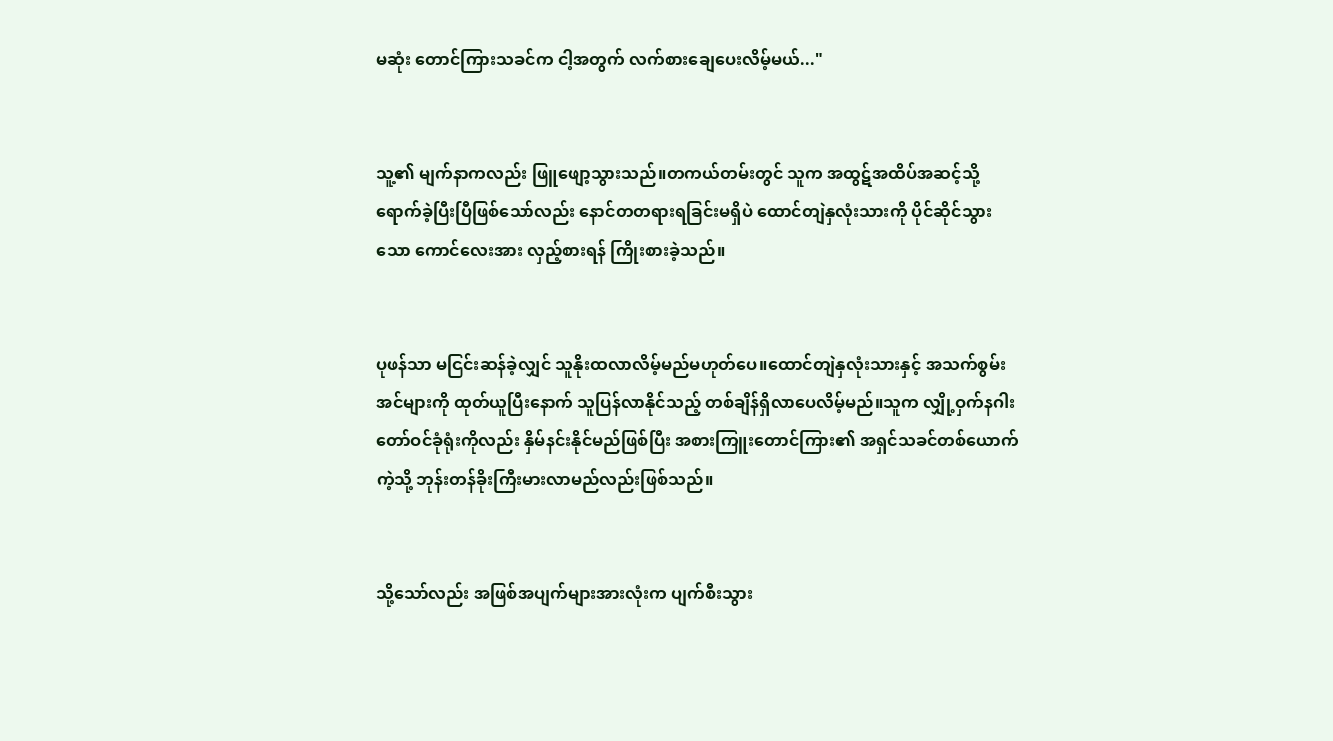မဆုံး တောင်ကြားသခင်က ငါ့အတွက် လက်စားချေပေးလိမ့်မယ်..."


သူ့၏ မျက်နာကလည်း ဖြူဖျော့သွားသည်။တကယ်တမ်းတွင် သူက အထွဋ်အထိပ်အဆင့်သို့ ရောက်ခဲ့ပြီးပြီဖြစ်သော်လည်း နောင်တတရားရခြင်းမရှိပဲ ထောင်တျဲနှလုံးသားကို ပိုင်ဆိုင်သွားသော ကောင်လေးအား လှည့်စားရန် ကြိုးစားခဲ့သည်။


ပုဖန်သာ မငြင်းဆန်ခဲ့လျှင် သူနိုးထလာလိမ့်မည်မဟုတ်ပေ။ထောင်တျဲနှလုံးသားနှင့် အသက်စွမ်းအင်များကို ထုတ်ယူပြီးနောက် သူပြန်လာနိုင်သည့် တစ်ချိန်ရှိလာပေလိမ့်မည်။သူက လျှို့ဝှက်နဂါးတော်ဝင်ခုံရုံးကိုလည်း နှိမ်နင်းနိုင်မည်ဖြစ်ပြီး အစားကြူးတောင်ကြား၏ အရှင်သခင်တစ်ယောက်ကဲ့သို့ ဘုန်းတန်ခိုးကြီးမားလာမည်လည်းဖြစ်သည်။


သို့သော်လည်း အဖြစ်အပျက်များအားလုံးက ပျက်စီးသွား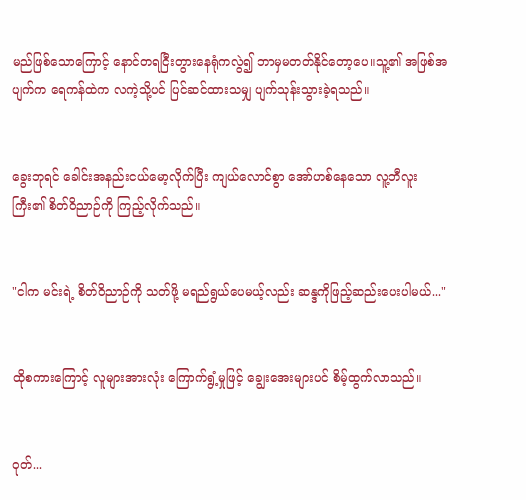မည်ဖြစ်သောကြောင့် နောင်တရငြီးတွားနေရုံကလွဲ၍ ဘာမှမတတ်နိုင်တော့ပေ။သူ့၏ အဖြစ်အပျက်က ရေကန်ထဲက လကဲ့သို့ပင် ပြင်ဆင်ထားသမျှ ပျက်သုန်းသွားခဲ့ရသည်။


ခွေးဘုရင် ခေါင်းအနည်းငယ်မော့လိုက်ပြီး ကျယ်လောင်စွာ အော်ဟစ်နေသော လူ့ဘီလူးကြီး၏ စိတ်ဝိညာဉ်ကို ကြည့်လိုက်သည်။


"ငါက မင်းရဲ့ စိတ်ဝိညာဉ်ကို သတ်ဖို့ မရည်ရွယ်ပေမယ့်လည်း ဆန္ဒကိုဖြည့်ဆည်းပေးပါမယ်..."


ထိုစကားကြောင့် လူများအားလုံး ကြောက်ရွံ့မှုဖြင့် ချွေးအေးများပင် စိမ့်ထွက်လာသည်။


ဝုတ်...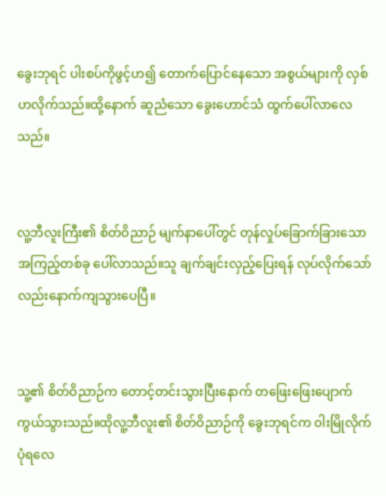ခွေးဘုရင် ပါးစပ်ကိုဖွင့်ဟ၍ တောက်ပြောင်နေသော အစွယ်များကို လှစ်ဟလိုက်သည်။ထို့နောက် ဆူညံသော ခွေးဟောင်သံ ထွက်ပေါ်လာလေသည်။


လူ့ဘီလူးကြီး၏ စိတ်ဝိညာဉ် မျက်နာပေါ်တွင် တုန်လှုပ်ခြောက်ခြားသော အကြည့်တစ်ခု ပေါ်လာသည်။သူ ချက်ချင်းလှည့်ပြေးရန် လုပ်လိုက်သော်လည်းနောက်ကျသွားပေပြီ။


သူ့၏ စိတ်ဝိညာဉ်က တောင့်တင်းသွားပြီးနောက် တဖြေးဖြေးပျောက်ကွယ်သွားသည်။ထိုလူ့ဘီလူး၏ စိတ်ဝိညာဉ်ကို ခွေးဘုရင်က ဝါးမြိုလိုက်ပုံရလေ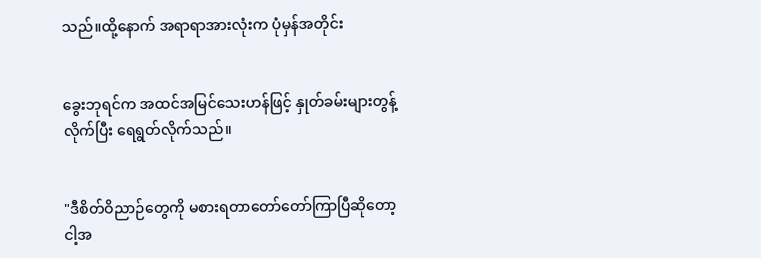သည်။ထို့နောက် အရာရာအားလုံးက ပုံမှန်အတိုင်း


ခွေးဘုရင်က အထင်အမြင်သေးဟန်ဖြင့် နှုတ်ခမ်းများတွန့်လိုက်ပြီး ရေရွတ်လိုက်သည်။


"ဒီစိတ်ဝိညာဉ်တွေကို မစားရတာတော်တော်ကြာပြီဆိုတော့ ငါ့အ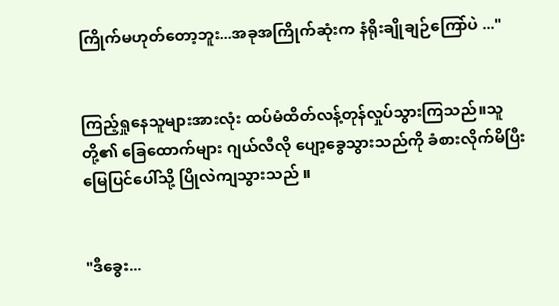ကြိုက်မဟုတ်တော့ဘူး...အခုအကြိုက်ဆုံးက နံရိုးချိုချဉ်ကြော်ပဲ ..."


ကြည့်ရှုနေသူများအားလုံး ထပ်မံထိတ်လန့်တုန်လှုပ်သွားကြသည်။သူတို့၏ ခြေထောက်များ ဂျယ်လီလို ပျော့ခွေသွားသည်ကို ခံစားလိုက်မိပြီး မြေပြင်ပေါ်သို့ ပြိုလဲကျသွားသည် ။


"ဒီခွေး...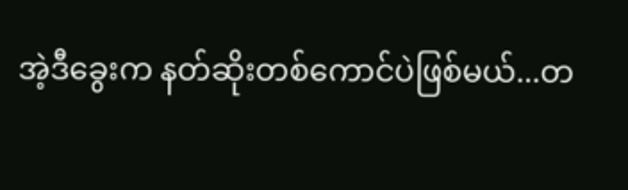အဲ့ဒီခွေးက နတ်ဆိုးတစ်ကောင်ပဲဖြစ်မယ်...တ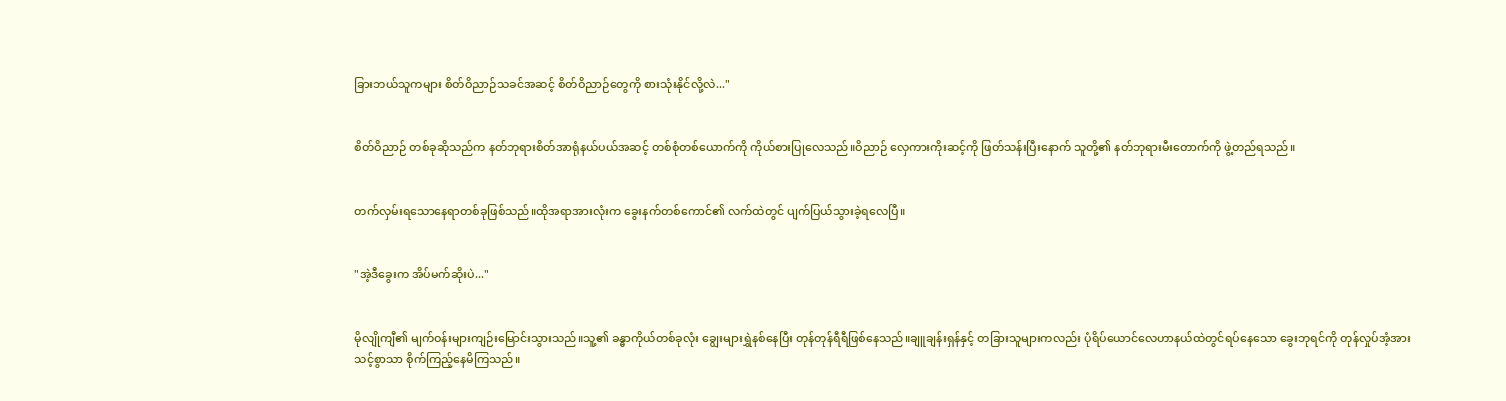ခြားဘယ်သူကများ စိတ်ဝိညာဉ်သခင်အဆင့် စိတ်ဝိညာဉ်တွေကို စားသုံးနိုင်လို့လဲ..."


စိတ်ဝိညာဉ် တစ်ခုဆိုသည်က နတ်ဘုရားစိတ်အာရုံနယ်ပယ်အဆင့် တစ်စုံတစ်ယောက်ကို ကိုယ်စားပြုလေသည်။ဝိညာဉ် လှေကားကိုးဆင့်ကို ဖြတ်သန်းပြီးနောက် သူတို့၏ နတ်ဘုရားမီးတောက်ကို ဖွဲ့တည်ရသည်။


တက်လှမ်းရသောနေရာတစ်ခုဖြစ်သည်။ထိုအရာအားလုံးက ခွေးနက်တစ်ကောင်၏ လက်ထဲတွင် ပျက်ပြယ်သွားခဲ့ရလေပြီ။


"အဲ့ဒီခွေးက အိပ်မက်ဆိုးပဲ..."


မိုလျိုကျီ၏ မျက်ဝန်းများကျဉ်းမြောင်းသွားသည်။သူ့၏ ခန္ဓာကိုယ်တစ်ခုလုံး ချွေးများရွှဲနစ်နေပြီး တုန်တုန်ရီရီဖြစ်နေသည်။ချူချန်းရှန်နှင့် တခြားသူများကလည်း ပုံရိပ်ယောင်လေဟာနယ်ထဲတွင်ရပ်နေသော ခွေးဘုရင်ကို တုန်လှုပ်အံ့အားသင့်စွာသာ စိုက်ကြည့်နေမိကြသည်။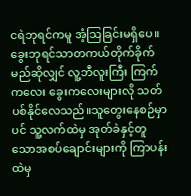ငရဲဘုရင်ကမူ အံ့သြခြင်းမရှိပေ။ခွေးဘုရင်သာတကယ်တိုက်ခိုက်မည်ဆိုလျှင် လူ့ဘီလူးကြီး ကြက်ကလေး ခွေးကလေးများလို သတ်ပစ်နိုင်လေသည်။သူတွေးနေစဉ်မှာပင် သူ့လက်ထဲမှ အုတ်ခဲနှင့်တူသောအစပ်ချောင်းများကို ကြာပန်းထဲမှ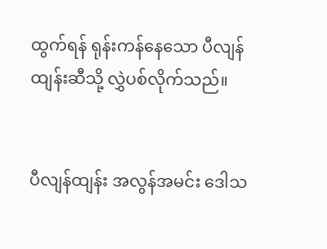ထွက်ရန် ရုန်းကန်နေသော ပီလျန်ထျန်းဆီသို့ လွှဲပစ်လိုက်သည်။


ပီလျန်ထျန်း အလွန်အမင်း ဒေါသ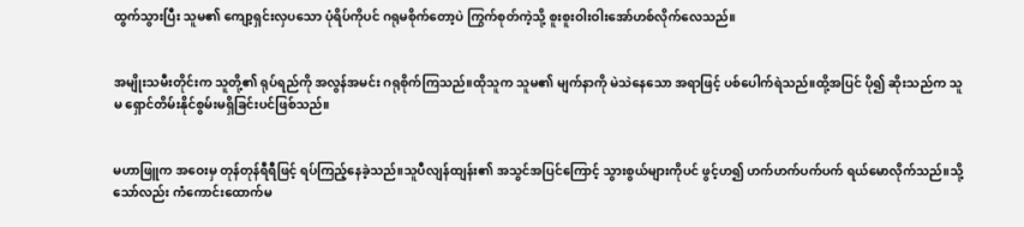ထွက်သွားပြီး သူမ၏ ကျော့ရှင်းလှပသော ပုံရိပ်ကိုပင် ဂရုမစိုက်တော့ပဲ ကြွက်စုတ်ကဲ့သို့ စူးစူးဝါးဝါးအော်ဟစ်လိုက်လေသည်။


အမျိုးသမီးတိုင်းက သူတို့၏ ရုပ်ရည်ကို အလွန်အမင်း ဂရုစိုက်ကြသည်။ထိုသူက သူမ၏ မျက်နာကို မဲသဲနေသော အရာဖြင့် ပစ်ပေါက်ရဲသည်။ထို့အပြင် ပို၍ ဆိုးသည်က သူမ ရှောင်တိမ်းနိုင်စွမ်းမရှိခြင်းပင်ဖြစ်သည်။


မဟာဖြူက အဝေးမှ တုန်တုန်ရီရီဖြင့် ရပ်ကြည့်နေခဲ့သည်။သူပီလျန်ထျန်း၏ အသွင်အပြင်ကြောင့် သွားစွယ်များကိုပင် ဖွင့်ဟ၍ ဟက်ဟက်ပက်ပက် ရယ်မောလိုက်သည်။သို့သော်လည်း ကံကောင်းထောက်မ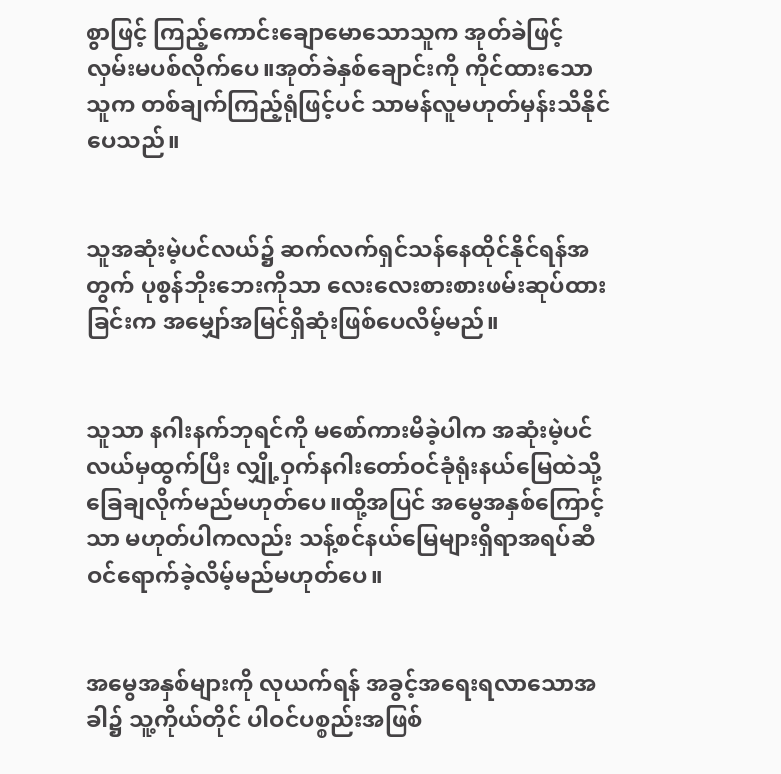စွာဖြင့် ကြည့်ကောင်းချောမောသောသူက အုတ်ခဲဖြင့် လှမ်းမပစ်လိုက်ပေ။အုတ်ခဲနှစ်ချောင်းကို ကိုင်ထားသောသူက တစ်ချက်ကြည့်ရုံဖြင့်ပင် သာမန်လူမဟုတ်မှန်းသိနိုင်ပေသည်။


သူအဆုံးမဲ့ပင်လယ်၌ ဆက်လက်ရှင်သန်နေထိုင်နိုင်ရန်အတွက် ပုစွန်ဘိုးဘေးကိုသာ လေးလေးစားစားဖမ်းဆုပ်ထားခြင်းက အမျှော်အမြင်ရှိဆုံးဖြစ်ပေလိမ့်မည်။


သူသာ နဂါးနက်ဘုရင်ကို မစော်ကားမိခဲ့ပါက အဆုံးမဲ့ပင်လယ်မှထွက်ပြီး လျှို့ဝှက်နဂါးတော်ဝင်ခုံရုံးနယ်မြေထဲသို့ ခြေချလိုက်မည်မဟုတ်ပေ။ထို့အပြင် အမွေအနှစ်ကြောင့်သာ မဟုတ်ပါကလည်း သန့်စင်နယ်မြေများရှိရာအရပ်ဆီ ဝင်ရောက်ခဲ့လိမ့်မည်မဟုတ်ပေ။


အမွေအနှစ်များကို လုယက်ရန် အခွင့်အရေးရလာသောအခါ၌ သူ့ကိုယ်တိုင် ပါဝင်ပစ္စည်းအဖြစ်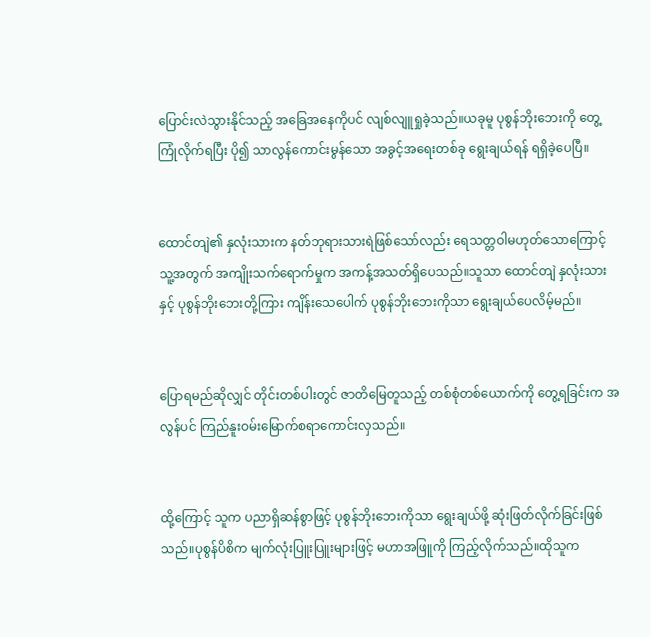ပြောင်းလဲသွားနိုင်သည့် အခြေအနေကိုပင် လျစ်လျူရှုခဲ့သည်။ယခုမူ ပုစွန်ဘိုးဘေးကို တွေ့ကြုံလိုက်ရပြီး ပို၍ သာလွန်ကောင်းမွန်သော အခွင့်အရေးတစ်ခု ရွေးချယ်ရန် ရရှိခဲ့ပေပြီ။


ထောင်တျဲ၏ နှလုံးသားက နတ်ဘုရားသားရဲဖြစ်သော်လည်း ရေသတ္တဝါမဟုတ်သောကြောင့် သူ့အတွက် အကျိုးသက်ရောက်မှုက အကန့်အသတ်ရှိပေသည်။သူသာ ထောင်တျဲ နှလုံးသားနှင့် ပုစွန်ဘိုးဘေးတို့ကြား ကျိန်းသေပေါက် ပုစွန်ဘိုးဘေးကိုသာ ရွေးချယ်ပေလိမ့်မည်။


ပြောရမည်ဆိုလျှင် တိုင်းတစ်ပါးတွင် ဇာတိမြေတူသည့် တစ်စုံတစ်ယောက်ကို တွေ့ရခြင်းက အလွန်ပင် ကြည်နူးဝမ်းမြောက်စရာကောင်းလှသည်။


ထို့ကြောင့် သူက ပညာရှိဆန်စွာဖြင့် ပုစွန်ဘိုးဘေးကိုသာ ရွေးချယ်ဖို့ ဆုံးဖြတ်လိုက်ခြင်းဖြစ်သည်။ပုစွန်ပိစိက မျက်လုံးပြူးပြူးများဖြင့် မဟာအဖြူကို ကြည့်လိုက်သည်။ထိုသူက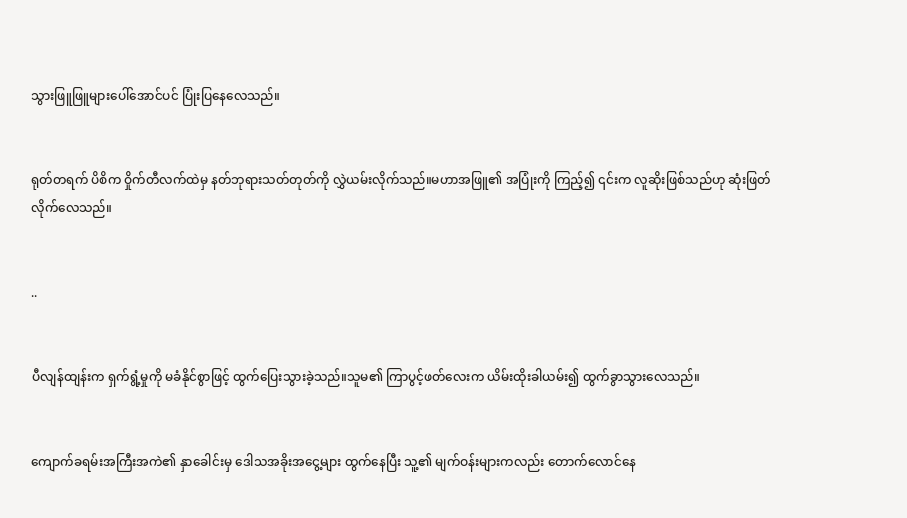သွားဖြူဖြူများပေါ်အောင်ပင် ပြုံးပြနေလေသည်။


ရုတ်တရက် ပိစိက ဝှိုက်တီလက်ထဲမှ နတ်ဘုရားသတ်တုတ်ကို လွှဲယမ်းလိုက်သည်။မဟာအဖြူ၏ အပြုံးကို ကြည့်၍ ၎င်းက လူဆိုးဖြစ်သည်ဟု ဆုံးဖြတ်လိုက်လေသည်။


..


ပီလျန်ထျန်းက ရှက်ရွံ့မှုကို မခံနိုင်စွာဖြင့် ထွက်ပြေးသွားခဲ့သည်။သူမ၏ ကြာပွင့်ဖတ်လေးက ယိမ်းထိုးခါယမ်း၍ ထွက်ခွာသွားလေသည်။


ကျောက်ခရမ်းအကြီးအကဲ၏ နှာခေါင်းမှ ဒေါသအခိုးအငွေ့များ ထွက်နေပြီး သူ့၏ မျက်ဝန်းများကလည်း တောက်လောင်နေ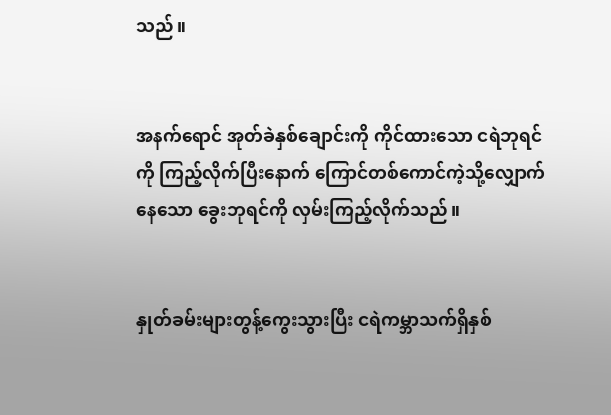သည်။


အနက်ရောင် အုတ်ခဲနှစ်ချောင်းကို ကိုင်ထားသော ငရဲဘုရင်ကို ကြည့်လိုက်ပြီးနောက် ကြောင်တစ်ကောင်ကဲ့သို့လျှောက်နေသော ခွေးဘုရင်ကို လှမ်းကြည့်လိုက်သည်။


နှုတ်ခမ်းများတွန့်ကွေးသွားပြီး ငရဲကမ္ဘာသက်ရှိနှစ်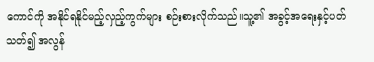ကောင်ကို အနိုင်ရနိုင်မည့်လှည့်ကွက်များ စဉ်းစားလိုက်သည်။သူ့၏ အခွင့်အရေးနှင့်ပတ်သတ်၍ အလွန်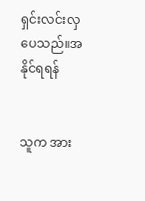ရှင်းလင်းလှပေသည်။အနိုင်ရရန်


သူက အား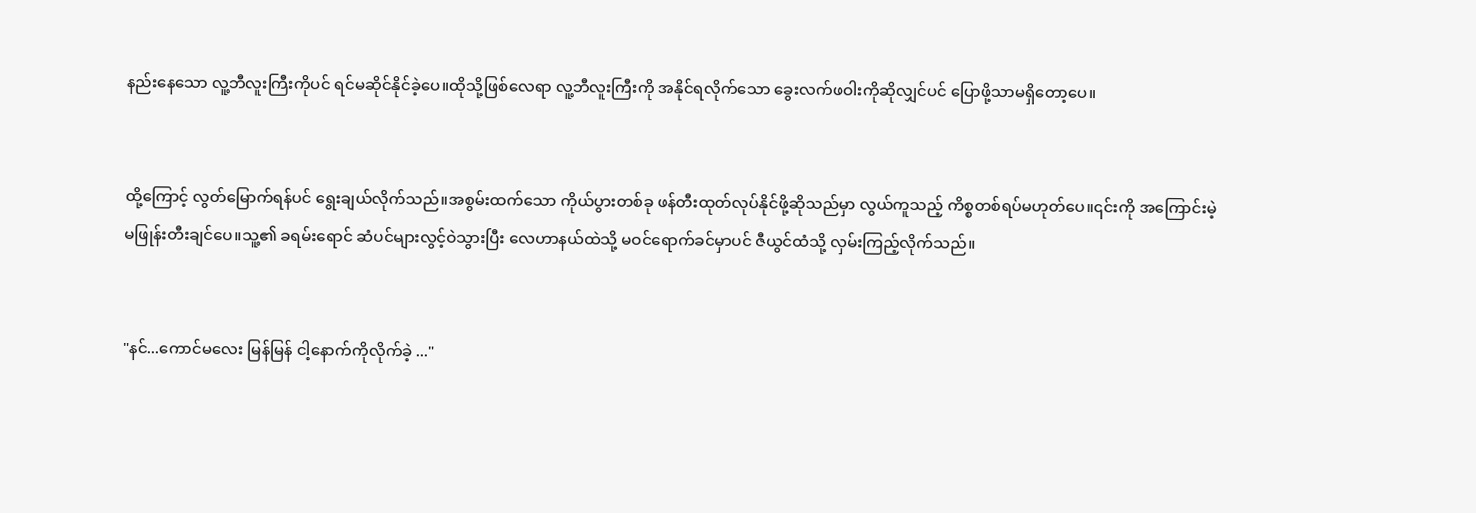နည်းနေသော လူ့ဘီလူးကြီးကိုပင် ရင်မဆိုင်နိုင်ခဲ့ပေ။ထိုသို့ဖြစ်လေရာ လူ့ဘီလူးကြီးကို အနိုင်ရလိုက်သော ခွေးလက်ဖဝါးကိုဆိုလျှင်ပင် ပြောဖို့သာမရှိတော့ပေ။


ထို့ကြောင့် လွတ်မြောက်ရန်ပင် ရွေးချယ်လိုက်သည်။အစွမ်းထက်သော ကိုယ်ပွားတစ်ခု ဖန်တီးထုတ်လုပ်နိုင်ဖို့ဆိုသည်မှာ လွယ်ကူသည့် ကိစ္စတစ်ရပ်မဟုတ်ပေ။၎င်းကို အကြောင်းမဲ့ မဖြုန်းတီးချင်ပေ။သူ့၏ ခရမ်းရောင် ဆံပင်များလွင့်ဝဲသွားပြီး လေဟာနယ်ထဲသို့ မဝင်ရောက်ခင်မှာပင် ဇီယွင်ထံသို့ လှမ်းကြည့်လိုက်သည်။


"နင်...ကောင်မလေး မြန်မြန် ငါ့နောက်ကိုလိုက်ခဲ့ ..."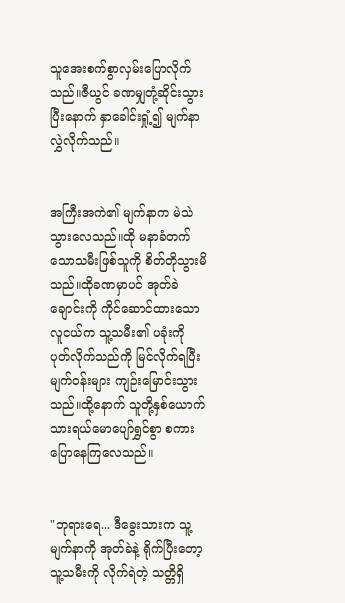သူအေးစက်စွာလှမ်းပြောလိုက်သည်။ဇီယွင် ခဏမျှတုံ့ဆိုင်းသွားပြီးနောက် နှာခေါင်းရှုံ့၍ မျက်နာလွှဲလိုက်သည်။


အကြီးအကဲ၏ မျက်နာက မဲသဲသွားလေသည်။ထို မနာခံတက်သောသမီးဖြစ်သူကို စိတ်တိုသွားမိသည်။ထိုခဏမှာပင် အုတ်ခဲချောင်းကို ကိုင်ဆောင်ထားသော လူငယ်က သူ့သမီး၏ ပခုံးကို ပုတ်လိုက်သည်ကို မြင်လိုက်ရပြီး မျက်ဝန်းများ ကျဉ်းမြောင်းသွားသည်။ထို့နောက် သူတို့နှစ်ယောက်သားရယ်မောပျော်ရွှင်စွာ စကားပြောနေကြလေသည်။


"ဘုရားရေ... ဒီခွေးသားက သူ့မျက်နာကို အုတ်ခဲနဲ့ ရိုက်ပြီးတော့ သူ့သမီးကို လိုက်ရဲတဲ့ သတ္တိရှိ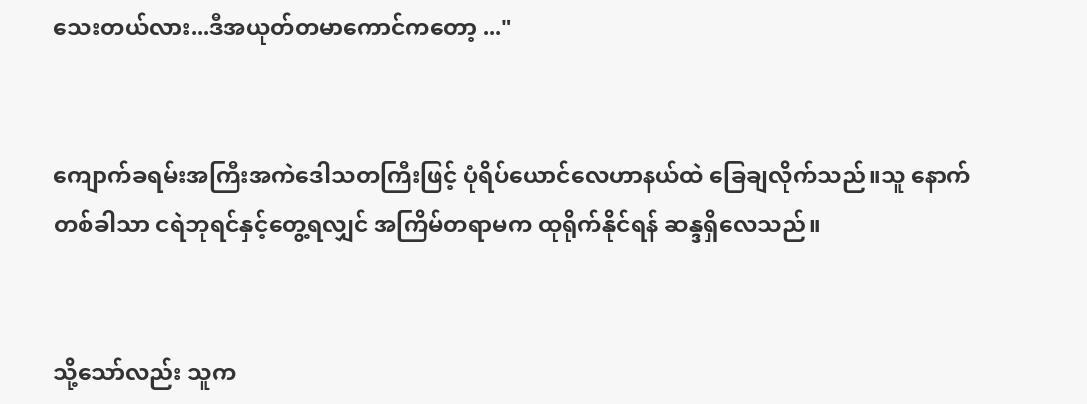သေးတယ်လား...ဒီအယုတ်တမာကောင်ကတော့ ..."


ကျောက်ခရမ်းအကြီးအကဲဒေါသတကြီးဖြင့် ပုံရိပ်ယောင်လေဟာနယ်ထဲ ခြေချလိုက်သည်။သူ နောက်တစ်ခါသာ ငရဲဘုရင်နှင့်တွေ့ရလျှင် အကြိမ်တရာမက ထုရိုက်နိုင်ရန် ဆန္ဒရှိလေသည်။


သို့သော်လည်း သူက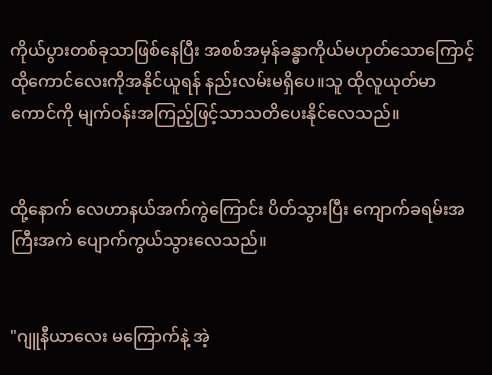ကိုယ်ပွားတစ်ခုသာဖြစ်နေပြီး အစစ်အမှန်ခန္ဓာကိုယ်မဟုတ်သောကြောင့် ထိုကောင်လေးကိုအနိုင်ယူရန် နည်းလမ်းမရှိပေ။သူ ထိုလူယုတ်မာကောင်ကို မျက်ဝန်းအကြည့်ဖြင့်သာသတိပေးနိုင်လေသည်။


ထို့နောက် လေဟာနယ်အက်ကွဲကြောင်း ပိတ်သွားပြီး ကျောက်ခရမ်းအကြီးအကဲ ပျောက်ကွယ်သွားလေသည်။


"ဂျူနီယာလေး မကြောက်နဲ့ အဲ့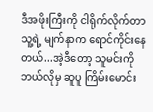ဒီအဖိုးကြီးကို ငါရိုက်လိုက်တာ သူ့ရဲ့ မျက်နာက ရောင်ကိုင်းနေတယ်...အဲ့ဒီတော့ သူမင်းကို ဘယ်လိုမှ ဆူပူ ကြိမ်းမောင်း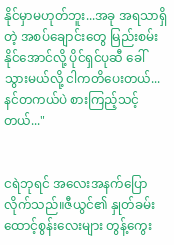နိုင်မှာမဟုတ်ဘူး...အခု အရသာရှိတဲ့ အစပ်ချောင်းတွေ မြည်းစမ်းနိုင်အောင်လို့ ပိုင်ရှင်ပုဆီ ခေါ်သွားမယ်လို့ ငါကတိပေးတယ်...နင်တကယ်ပဲ စားကြည့်သင့်တယ်..."


ငရဲဘုရင် အလေးအနက်ပြောလိုက်သည်။ဇီယွင်၏ နှုတ်ခမ်းထောင့်စွန်းလေးများ တွန့်ကွေး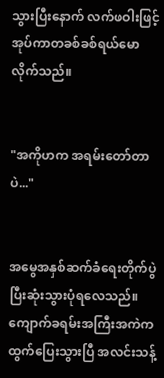သွားပြီးနောက် လက်ဖဝါးဖြင့် အုပ်ကာတခစ်ခစ်ရယ်မောလိုက်သည်။


"အကိုဟက အရမ်းတော်တာပဲ..."


အမွေအနှစ်ဆက်ခံရေးတိုက်ပွဲ ပြီးဆုံးသွားပုံရလေသည်။ကျောက်ခရမ်းအကြီးအကဲက ထွက်ပြေးသွားပြီ အလင်းသန့်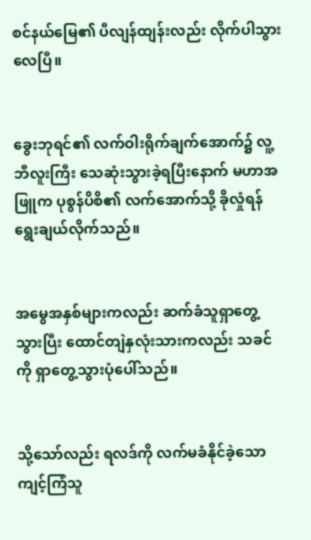စင်နယ်မြေ၏ ပီလျန်ထျန်းလည်း လိုက်ပါသွားလေပြီ။


ခွေးဘုရင်၏ လက်ဝါးရိုက်ချက်အောက်၌ လူ့ဘီလူးကြီး သေဆုံးသွားခဲ့ရပြီးနောက် မဟာအဖြူက ပုစွန်ပိစိ၏ လက်အောက်သို့ ခိုလှုံရန် ရွေးချယ်လိုက်သည်။


အမွေအနှစ်များကလည်း ဆက်ခံသူရှာတွေ့သွားပြီး ထောင်တျဲနှလုံးသားကလည်း သခင်ကို ရှာတွေ့သွားပုံပေါ်သည်။


သို့သော်လည်း ရလဒ်ကို လက်မခံနိုင်ခဲ့သော ကျင့်ကြံသူ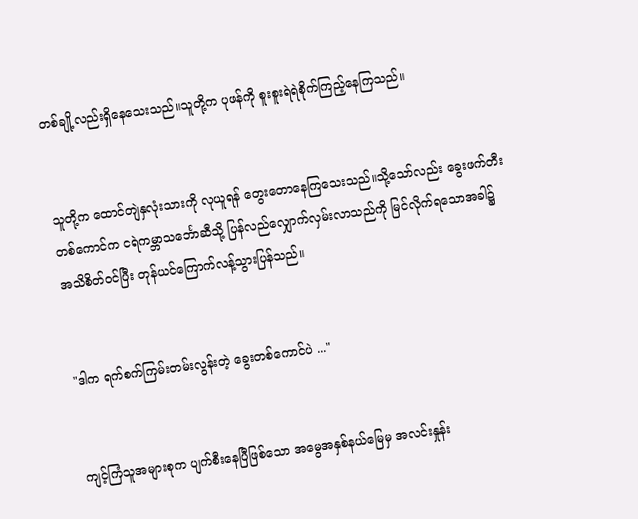တစ်ချို့လည်းရှိနေသေးသည်။သူတို့က ပုဖန်ကို စူးစူးရဲရဲစိုက်ကြည့်နေကြသည်။


သူတို့က ထောင်တျဲနှလုံးသားကို လုယူရန် တွေးတောနေကြသေးသည်။သို့သော်လည်း ခွေးဖက်တီးတစ်ကောင်က ငရဲကမ္ဘာသင်္ဘောဆီသို့ ပြန်လည်လျှောက်လှမ်းလာသည်ကို မြင်လိုက်ရသောအခါ၌ အသိစိတ်ဝင်ပြီး တုန်ယင်ကြောက်လန့်သွားပြန်သည်။


"ဒါက ရက်စက်ကြမ်းတမ်းလွန်းတဲ့ ခွေးတစ်ကောင်ပဲ ..."


ကျင့်ကြံသူအများစုက ပျက်စီးနေပြီဖြစ်သော အမွေအနှစ်နယ်မြေမှ အလင်းနှုန်း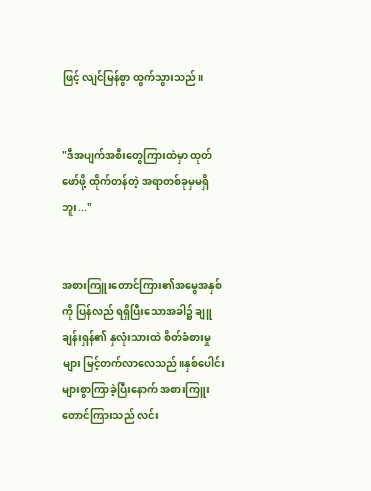ဖြင့် လျင်မြန်စွာ ထွက်သွားသည်။


"ဒီအပျက်အစီးတွေကြားထဲမှာ ထုတ်ဖော်ဖို့ ထိုက်တန်တဲ့ အရာတစ်ခုမှမရှိဘူး..."


အစားကြူးတောင်ကြား၏အမွေအနှစ်ကို ပြန်လည် ရရှိပြီးသောအခါ၌ ချူချန်းရှန်၏ နှလုံးသားထဲ စိတ်ခံစားမှုများ မြင့်တက်လာလေသည်။နှစ်ပေါင်းများစွာကြာခဲ့ပြီးနောက် အစားကြူးတောင်ကြားသည် လင်း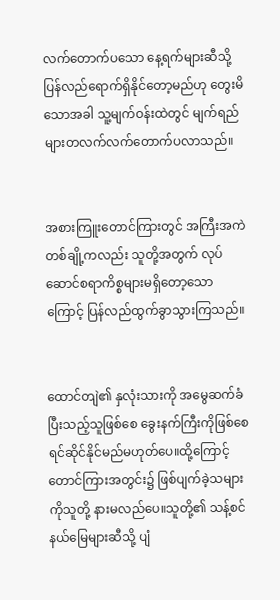လက်တောက်ပသော နေ့ရက်များဆီသို့ ပြန်လည်ရောက်ရှိနိုင်တော့မည်ဟု တွေးမိသောအခါ သူ့မျက်ဝန်းထဲတွင် မျက်ရည်များတလက်လက်တောက်ပလာသည်။


အစားကြူးတောင်ကြားတွင် အကြီးအကဲတစ်ချို့ကလည်း သူတို့အတွက် လုပ်ဆောင်စရာကိစ္စများမရှိတော့သောကြောင့် ပြန်လည်ထွက်ခွာသွားကြသည်။


ထောင်တျဲ၏ နှလုံးသားကို အမွေဆက်ခံပြီးသည့်သူဖြစ်စေ ခွေးနက်ကြီးကိုဖြစ်စေ ရင်ဆိုင်နိုင်မည်မဟုတ်ပေ။ထို့ကြောင့် တောင်ကြားအတွင်း၌ ဖြစ်ပျက်ခဲ့သများကိုသူတို့ နားမလည်ပေ။သူတို့၏ သန့်စင်နယ်မြေများဆီသို့ ပျံ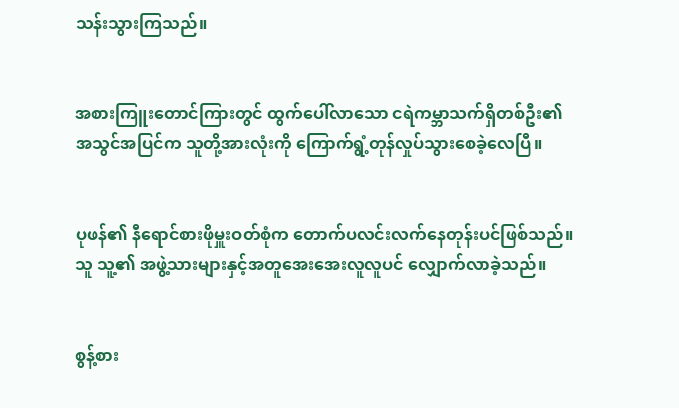သန်းသွားကြသည်။


အစားကြူးတောင်ကြားတွင် ထွက်ပေါ်လာသော ငရဲကမ္ဘာသက်ရှိတစ်ဦး၏ အသွင်အပြင်က သူတို့အားလုံးကို ကြောက်ရွံ့တုန်လှုပ်သွားစေခဲ့လေပြီ။


ပုဖန်၏ နီရောင်စားဖိုမှူးဝတ်စုံက တောက်ပလင်းလက်နေတုန်းပင်ဖြစ်သည်။သူ သူ့၏ အဖွဲ့သားများနှင့်အတူအေးအေးလူလူပင် လျှောက်လာခဲ့သည်။


စွန့်စား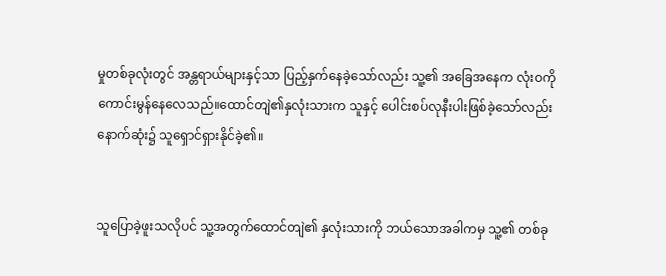မှုတစ်ခုလုံးတွင် အန္တရာယ်များနှင့်သာ ပြည့်နှက်နေခဲ့သော်လည်း သူ့၏ အခြေအနေက လုံးဝကို ကောင်းမွန်နေလေသည်။ထောင်တျဲ၏နှလုံးသားက သူနှင့် ပေါင်းစပ်လုနီးပါးဖြစ်ခဲ့သော်လည်း နောက်ဆုံး၌ သူရှောင်ရှားနိုင်ခဲ့၏။


သူပြောခဲ့ဖူးသလိုပင် သူ့အတွက်ထောင်တျဲ၏ နှလုံးသားကို ဘယ်သောအခါကမှ သူ့၏ တစ်ခု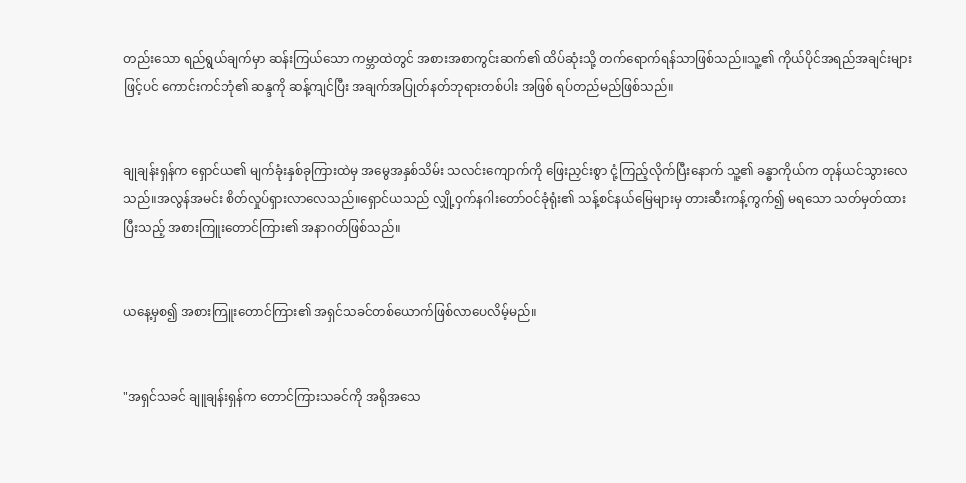တည်းသော ရည်ရွယ်ချက်မှာ ဆန်းကြယ်သော ကမ္ဘာထဲတွင် အစားအစာကွင်းဆက်၏ ထိပ်ဆုံးသို့ တက်ရောက်ရန်သာဖြစ်သည်။သူ့၏ ကိုယ်ပိုင်အရည်အချင်းများဖြင့်ပင် ကောင်းကင်ဘုံ၏ ဆန္ဒကို ဆန့်ကျင်ပြီး အချက်အပြုတ်နတ်ဘုရားတစ်ပါး အဖြစ် ရပ်တည်မည်ဖြစ်သည်။


ချုချန်းရှန်က ရှောင်ယ၏ မျက်ခုံးနှစ်ခုကြားထဲမှ အမွေအနှစ်သိမ်း သလင်းကျောက်ကို ဖြေးညှင်းစွာ ငုံ့ကြည့်လိုက်ပြီးနောက် သူ့၏ ခန္ဓာကိုယ်က တုန်ယင်သွားလေသည်။အလွန်အမင်း စိတ်လှုပ်ရှားလာလေသည်။ရှောင်ယသည် လျှို့ဝှက်နဂါးတော်ဝင်ခုံရုံး၏ သန့်စင်နယ်မြေများမှ တားဆီးကန့်ကွက်၍ မရသော သတ်မှတ်ထားပြီးသည့် အစားကြူးတောင်ကြား၏ အနာဂတ်ဖြစ်သည်။


ယနေ့မှစ၍ အစားကြူးတောင်ကြား၏ အရှင်သခင်တစ်ယောက်ဖြစ်လာပေလိမ့်မည်။


"အရှင်သခင် ချူချန်းရှန်က တောင်ကြားသခင်ကို အရိုအသေ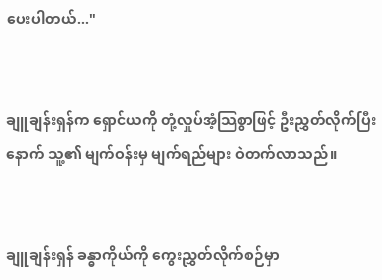ပေးပါတယ်..."


ချူချန်းရှန်က ရှောင်ယကို တုံ့လှုပ်အံ့သြစွာဖြင့် ဦးညွှတ်လိုက်ပြီးနောက် သူ့၏ မျက်ဝန်းမှ မျက်ရည်များ ဝဲတက်လာသည်။


ချူချန်းရှန် ခန္ဓာကိုယ်ကို ကွေးညွှတ်လိုက်စဉ်မှာ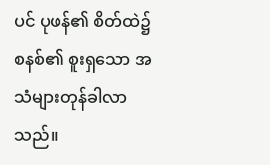ပင် ပုဖန်၏ စိတ်ထဲ၌ စနစ်၏ စူးရှသော အသံများတုန်ခါလာသည်။